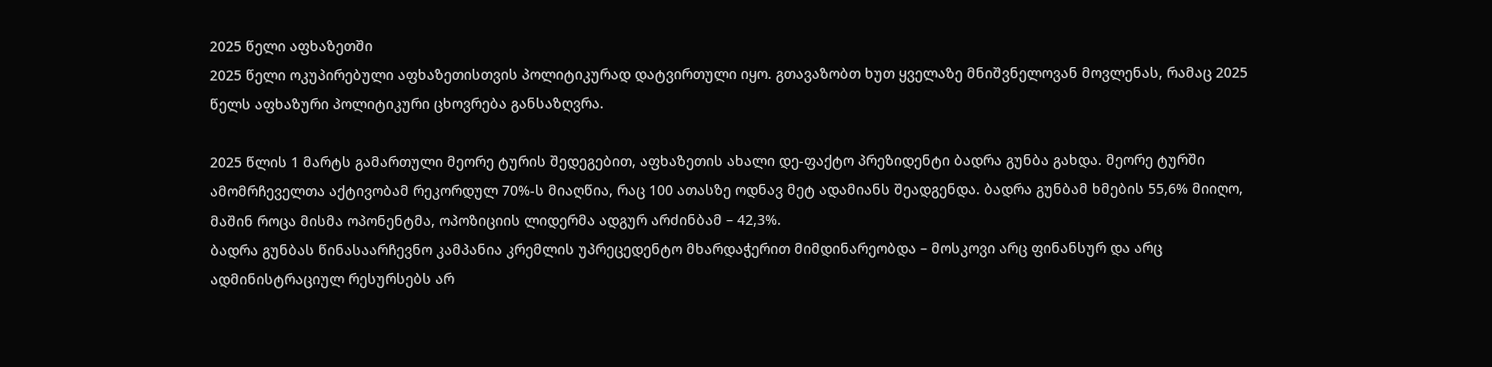2025 წელი აფხაზეთში
2025 წელი ოკუპირებული აფხაზეთისთვის პოლიტიკურად დატვირთული იყო. გთავაზობთ ხუთ ყველაზე მნიშვნელოვან მოვლენას, რამაც 2025 წელს აფხაზური პოლიტიკური ცხოვრება განსაზღვრა.

2025 წლის 1 მარტს გამართული მეორე ტურის შედეგებით, აფხაზეთის ახალი დე-ფაქტო პრეზიდენტი ბადრა გუნბა გახდა. მეორე ტურში ამომრჩეველთა აქტივობამ რეკორდულ 70%-ს მიაღწია, რაც 100 ათასზე ოდნავ მეტ ადამიანს შეადგენდა. ბადრა გუნბამ ხმების 55,6% მიიღო, მაშინ როცა მისმა ოპონენტმა, ოპოზიციის ლიდერმა ადგურ არძინბამ – 42,3%.
ბადრა გუნბას წინასაარჩევნო კამპანია კრემლის უპრეცედენტო მხარდაჭერით მიმდინარეობდა – მოსკოვი არც ფინანსურ და არც ადმინისტრაციულ რესურსებს არ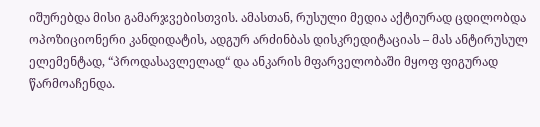იშურებდა მისი გამარჯვებისთვის. ამასთან, რუსული მედია აქტიურად ცდილობდა ოპოზიციონერი კანდიდატის, ადგურ არძინბას დისკრედიტაციას – მას ანტირუსულ ელემენტად, “პროდასავლელად“ და ანკარის მფარველობაში მყოფ ფიგურად წარმოაჩენდა.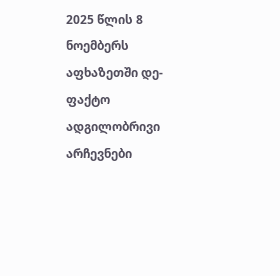2025 წლის 8 ნოემბერს აფხაზეთში დე-ფაქტო ადგილობრივი არჩევნები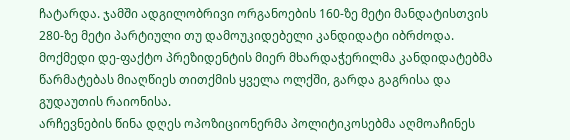ჩატარდა. ჯამში ადგილობრივი ორგანოების 160-ზე მეტი მანდატისთვის 280-ზე მეტი პარტიული თუ დამოუკიდებელი კანდიდატი იბრძოდა. მოქმედი დე-ფაქტო პრეზიდენტის მიერ მხარდაჭერილმა კანდიდატებმა წარმატებას მიაღწიეს თითქმის ყველა ოლქში, გარდა გაგრისა და გუდაუთის რაიონისა.
არჩევნების წინა დღეს ოპოზიციონერმა პოლიტიკოსებმა აღმოაჩინეს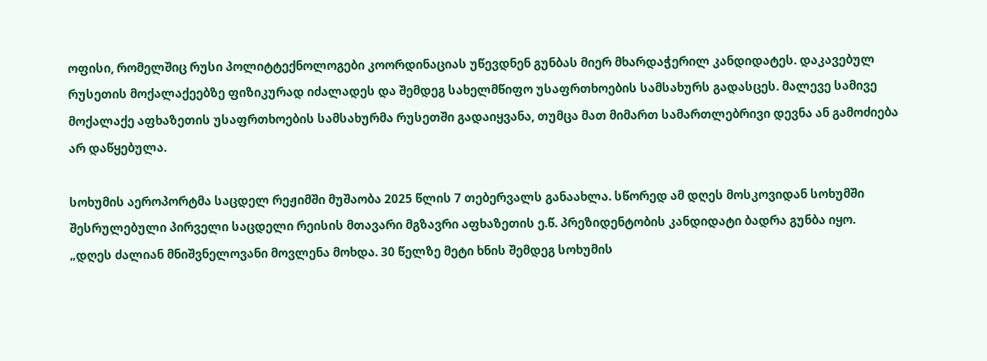ოფისი, რომელშიც რუსი პოლიტტექნოლოგები კოორდინაციას უწევდნენ გუნბას მიერ მხარდაჭერილ კანდიდატეს. დაკავებულ რუსეთის მოქალაქეებზე ფიზიკურად იძალადეს და შემდეგ სახელმწიფო უსაფრთხოების სამსახურს გადასცეს. მალევე სამივე მოქალაქე აფხაზეთის უსაფრთხოების სამსახურმა რუსეთში გადაიყვანა, თუმცა მათ მიმართ სამართლებრივი დევნა ან გამოძიება არ დაწყებულა.

სოხუმის აეროპორტმა საცდელ რეჟიმში მუშაობა 2025 წლის 7 თებერვალს განაახლა. სწორედ ამ დღეს მოსკოვიდან სოხუმში შესრულებული პირველი საცდელი რეისის მთავარი მგზავრი აფხაზეთის ე.წ. პრეზიდენტობის კანდიდატი ბადრა გუნბა იყო.
„დღეს ძალიან მნიშვნელოვანი მოვლენა მოხდა. 30 წელზე მეტი ხნის შემდეგ სოხუმის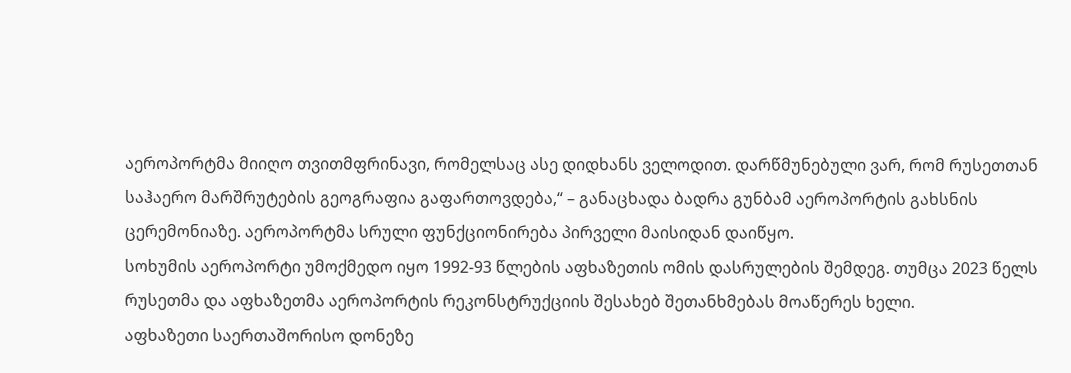აეროპორტმა მიიღო თვითმფრინავი, რომელსაც ასე დიდხანს ველოდით. დარწმუნებული ვარ, რომ რუსეთთან საჰაერო მარშრუტების გეოგრაფია გაფართოვდება,“ – განაცხადა ბადრა გუნბამ აეროპორტის გახსნის ცერემონიაზე. აეროპორტმა სრული ფუნქციონირება პირველი მაისიდან დაიწყო.
სოხუმის აეროპორტი უმოქმედო იყო 1992-93 წლების აფხაზეთის ომის დასრულების შემდეგ. თუმცა 2023 წელს რუსეთმა და აფხაზეთმა აეროპორტის რეკონსტრუქციის შესახებ შეთანხმებას მოაწერეს ხელი.
აფხაზეთი საერთაშორისო დონეზე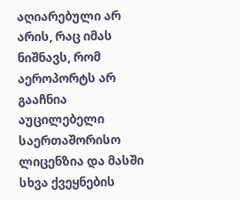აღიარებული არ არის, რაც იმას ნიშნავს, რომ აეროპორტს არ გააჩნია აუცილებელი საერთაშორისო ლიცენზია და მასში სხვა ქვეყნების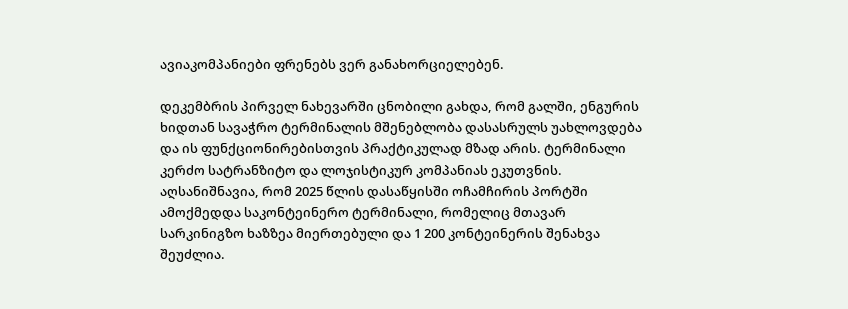ავიაკომპანიები ფრენებს ვერ განახორციელებენ.

დეკემბრის პირველ ნახევარში ცნობილი გახდა, რომ გალში, ენგურის ხიდთან სავაჭრო ტერმინალის მშენებლობა დასასრულს უახლოვდება და ის ფუნქციონირებისთვის პრაქტიკულად მზად არის. ტერმინალი კერძო სატრანზიტო და ლოჯისტიკურ კომპანიას ეკუთვნის.
აღსანიშნავია, რომ 2025 წლის დასაწყისში ოჩამჩირის პორტში ამოქმედდა საკონტეინერო ტერმინალი, რომელიც მთავარ სარკინიგზო ხაზზეა მიერთებული და 1 200 კონტეინერის შენახვა შეუძლია.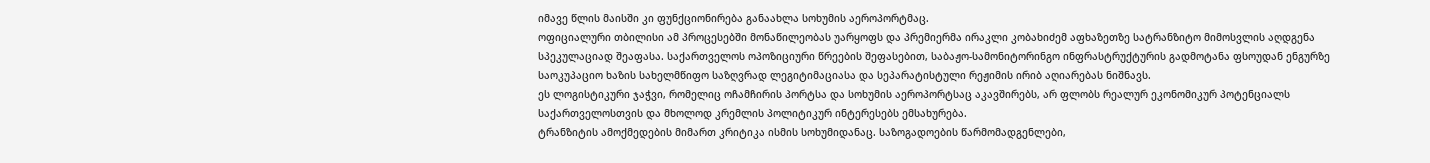იმავე წლის მაისში კი ფუნქციონირება განაახლა სოხუმის აეროპორტმაც.
ოფიციალური თბილისი ამ პროცესებში მონაწილეობას უარყოფს და პრემიერმა ირაკლი კობახიძემ აფხაზეთზე სატრანზიტო მიმოსვლის აღდგენა სპეკულაციად შეაფასა. საქართველოს ოპოზიციური წრეების შეფასებით, საბაჟო-სამონიტორინგო ინფრასტრუქტურის გადმოტანა ფსოუდან ენგურზე საოკუპაციო ხაზის სახელმწიფო საზღვრად ლეგიტიმაციასა და სეპარატისტული რეჟიმის ირიბ აღიარებას ნიშნავს.
ეს ლოგისტიკური ჯაჭვი, რომელიც ოჩამჩირის პორტსა და სოხუმის აეროპორტსაც აკავშირებს, არ ფლობს რეალურ ეკონომიკურ პოტენციალს საქართველოსთვის და მხოლოდ კრემლის პოლიტიკურ ინტერესებს ემსახურება.
ტრანზიტის ამოქმედების მიმართ კრიტიკა ისმის სოხუმიდანაც. საზოგადოების წარმომადგენლები,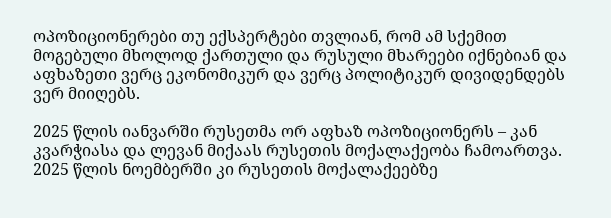ოპოზიციონერები თუ ექსპერტები თვლიან, რომ ამ სქემით მოგებული მხოლოდ ქართული და რუსული მხარეები იქნებიან და აფხაზეთი ვერც ეკონომიკურ და ვერც პოლიტიკურ დივიდენდებს ვერ მიიღებს.

2025 წლის იანვარში რუსეთმა ორ აფხაზ ოპოზიციონერს – კან კვარჭიასა და ლევან მიქაას რუსეთის მოქალაქეობა ჩამოართვა. 2025 წლის ნოემბერში კი რუსეთის მოქალაქეებზე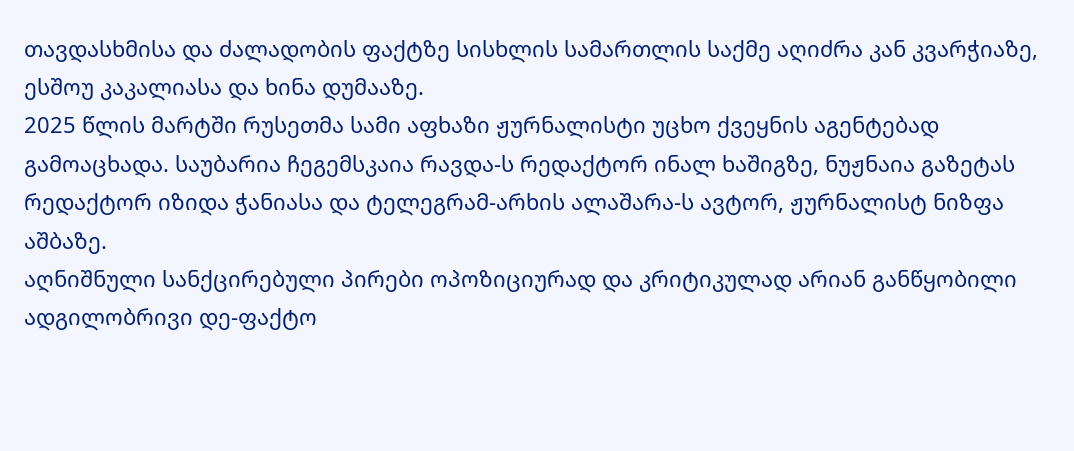თავდასხმისა და ძალადობის ფაქტზე სისხლის სამართლის საქმე აღიძრა კან კვარჭიაზე, ესშოუ კაკალიასა და ხინა დუმააზე.
2025 წლის მარტში რუსეთმა სამი აფხაზი ჟურნალისტი უცხო ქვეყნის აგენტებად გამოაცხადა. საუბარია ჩეგემსკაია რავდა-ს რედაქტორ ინალ ხაშიგზე, ნუჟნაია გაზეტას რედაქტორ იზიდა ჭანიასა და ტელეგრამ-არხის ალაშარა-ს ავტორ, ჟურნალისტ ნიზფა აშბაზე.
აღნიშნული სანქცირებული პირები ოპოზიციურად და კრიტიკულად არიან განწყობილი ადგილობრივი დე-ფაქტო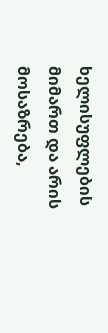ხელისუფლების მიმართ და არის მოსაზრება,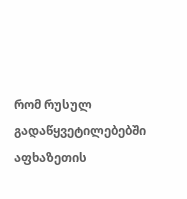რომ რუსულ გადაწყვეტილებებში აფხაზეთის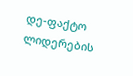დე-ფაქტო ლიდერების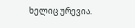ხელიც ურევია.